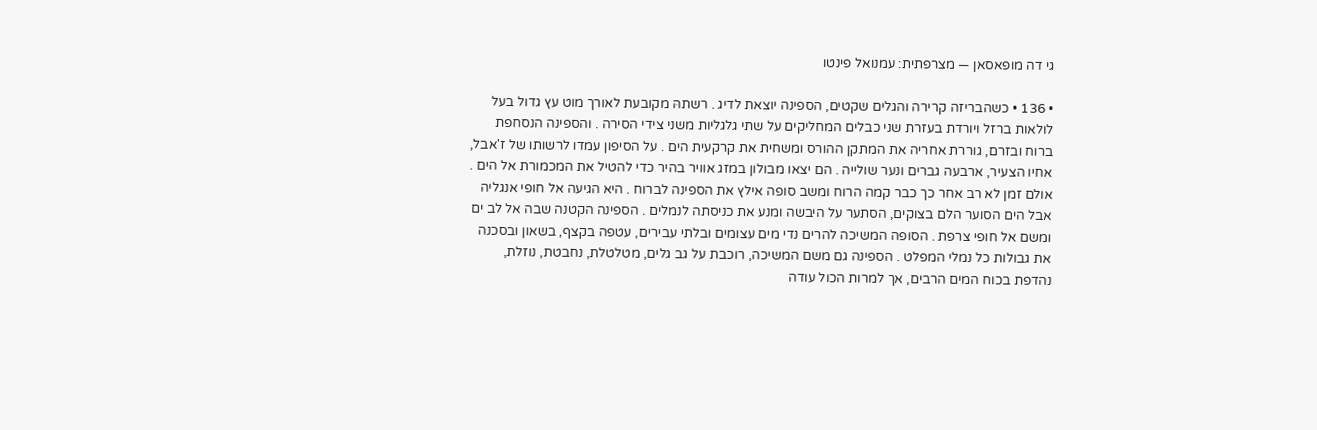גי דה מופאסאן — מצרפתית: עמנואל פינטו

• 136 • כשהבריזה קרירה והגלים שקטים, הספינה יוצאת לדיג . רשתהּ מקובעת לאורך מוט עץ גדול בעל לולאות ברזל ויורדת בעזרת שני כבלים המחליקים על שתי גלגליות משני צידי הסירה . והספינה הנסחפת ברוח ובזרם, גוררת אחריה את המתקן ההורס ומשחית את קרקעית הים . על הסיפון עמדו לרשותו של ז'אבל, אחיו הצעיר, ארבעה גברים ונער שולייה . הם יצאו מבולון במזג אוויר בהיר כדי להטיל את המכמורת אל הים . אולם זמן לא רב אחר כך כבר קמה הרוח ומשב סופה אילץ את הספינה לברוח . היא הגיעה אל חופי אנגליה אבל הים הסוער הלם בצוקים, הסתער על היבשה ומנע את כניסתה לנמלים . הספינה הקטנה שבה אל לב ים ומשם אל חופי צרפת . הסופה המשיכה להרים נדי מים עצומים ובלתי עבירים, עטפה בקצף, בשאון ובסכנה את גבולות כל נמלי המפלט . הספינה גם משם המשיכה, רוכבת על גב גלים, מטלטלת, נחבטת, נוזלת, נהדפת בכוח המים הרבים, אך למרות הכול עודה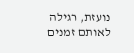נועזת, רגילה לאותם זמנים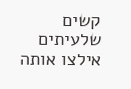קשים שלעיתים אילצו אותה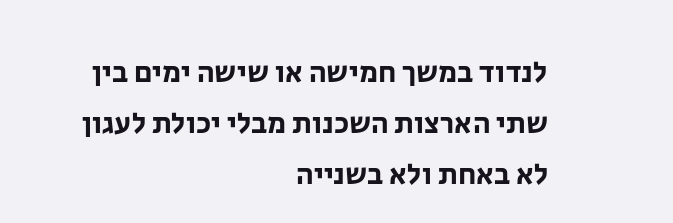לנדוד במשך חמישה או שישה ימים בין שתי הארצות השכנות מבלי יכולת לעגון לא באחת ולא בשנייה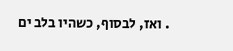. ואז, לבסוף, כשהיו בלב ים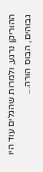ההוריקן נרגע, ולמרות שהגלים עוד היו גבוהים, הבוס הורה...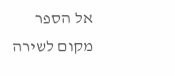אל הספר
מקום לשירה